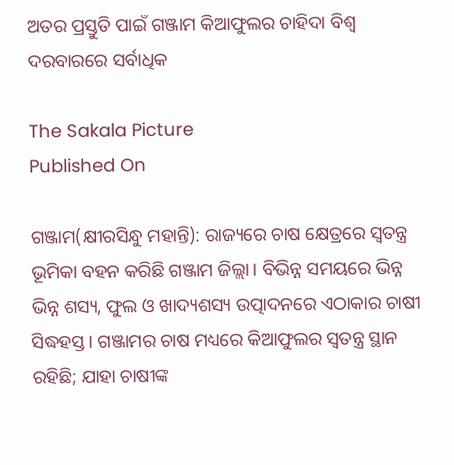ଅତର ପ୍ରସ୍ତୁତି ପାଇଁ ଗଞ୍ଜାମ କିଆଫୁଲର ଚାହିଦା ବିଶ୍ୱ ଦରବାରରେ ସର୍ବାଧିକ

The Sakala Picture
Published On

ଗଞ୍ଜାମ(କ୍ଷୀରସିନ୍ଧୁ ମହାନ୍ତି): ରାଜ୍ୟରେ ଚାଷ କ୍ଷେତ୍ରରେ ସ୍ୱତନ୍ତ୍ର ଭୂମିକା ବହନ କରିଛି ଗଞ୍ଜାମ ଜିଲ୍ଲା। ବିଭିନ୍ନ ସମୟରେ ଭିନ୍ନ ଭିନ୍ନ ଶସ୍ୟ, ଫୁଲ ଓ ଖାଦ୍ୟଶସ୍ୟ ଉତ୍ପାଦନରେ ଏଠାକାର ଚାଷୀ ସିଦ୍ଧହସ୍ତ। ଗଞ୍ଜାମର ଚାଷ ମଧ୍ୟରେ କିଆଫୁଲର ସ୍ୱତନ୍ତ୍ର ସ୍ଥାନ ରହିଛି; ଯାହା ଚାଷୀଙ୍କ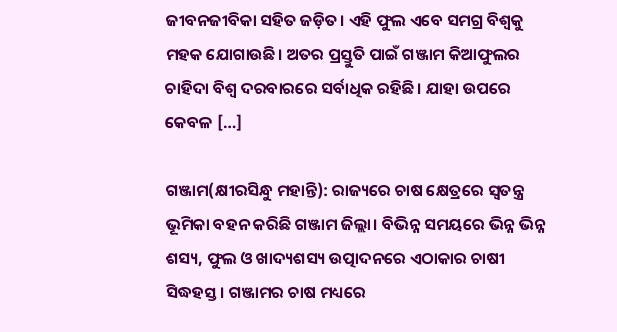ଜୀବନଜୀବିକା ସହିତ ଜଡ଼ିତ। ଏହି ଫୁଲ ଏବେ ସମଗ୍ର ବିଶ୍ୱକୁ ମହକ ଯୋଗାଉଛି। ଅତର ପ୍ରସ୍ତୁତି ପାଇଁ ଗଞ୍ଜାମ କିଆଫୁଲର ଚାହିଦା ବିଶ୍ୱ ଦରବାରରେ ସର୍ବାଧିକ ରହିଛି। ଯାହା ଉପରେ କେବଳ […]

ଗଞ୍ଜାମ(କ୍ଷୀରସିନ୍ଧୁ ମହାନ୍ତି): ରାଜ୍ୟରେ ଚାଷ କ୍ଷେତ୍ରରେ ସ୍ୱତନ୍ତ୍ର ଭୂମିକା ବହନ କରିଛି ଗଞ୍ଜାମ ଜିଲ୍ଲା। ବିଭିନ୍ନ ସମୟରେ ଭିନ୍ନ ଭିନ୍ନ ଶସ୍ୟ, ଫୁଲ ଓ ଖାଦ୍ୟଶସ୍ୟ ଉତ୍ପାଦନରେ ଏଠାକାର ଚାଷୀ ସିଦ୍ଧହସ୍ତ। ଗଞ୍ଜାମର ଚାଷ ମଧ୍ୟରେ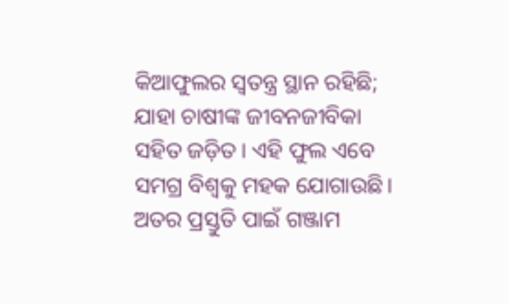କିଆଫୁଲର ସ୍ୱତନ୍ତ୍ର ସ୍ଥାନ ରହିଛି; ଯାହା ଚାଷୀଙ୍କ ଜୀବନଜୀବିକା ସହିତ ଜଡ଼ିତ। ଏହି ଫୁଲ ଏବେ ସମଗ୍ର ବିଶ୍ୱକୁ ମହକ ଯୋଗାଉଛି। ଅତର ପ୍ରସ୍ତୁତି ପାଇଁ ଗଞ୍ଜାମ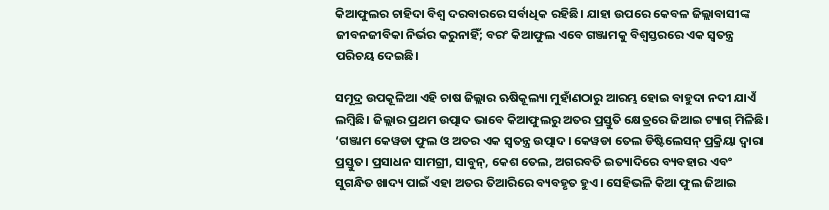କିଆଫୁଲର ଚାହିଦା ବିଶ୍ୱ ଦରବାରରେ ସର୍ବାଧିକ ରହିଛି। ଯାହା ଉପରେ କେବଳ ଜିଲ୍ଲାବାସୀଙ୍କ ଜୀବନଜୀବିକା ନିର୍ଭର କରୁନାହିଁ; ବରଂ କିଆଫୁଲ ଏବେ ଗଞ୍ଜାମକୁ ବିଶ୍ୱସ୍ତରରେ ଏକ ସ୍ୱତନ୍ତ୍ର ପରିଚୟ ଦେଇଛି।

ସମୂଦ୍ର ଉପକୂଳିଆ ଏହି ଚାଷ ଜିଲ୍ଲାର ଋଷିକୂଲ୍ୟା ମୁହାଁଣଠାରୁ ଆରମ୍ଭ ହୋଇ ବାହୁଦା ନଦୀ ଯାଏଁ ଲମ୍ୱିଛି। ଜିଲ୍ଲାର ପ୍ରଥମ ଉତ୍ପାଦ ଭାବେ କିଆଫୁଲରୁ ଅତର ପ୍ରସ୍ତୁତି କ୍ଷେତ୍ରରେ ଜିଆଇ ଟ୍ୟାଗ୍‌‌ ମିଳିଛି। ‘ଗଞ୍ଜାମ କେୱଡା ଫୁଲ ଓ ଅତର ଏକ ସ୍ୱତନ୍ତ୍ର ଉତ୍ପାଦ। କେୱଡା ତେଲ ଡିଷ୍ଟିଲେସନ୍‌‌ ପ୍ରକ୍ରିୟା ଦ୍ୱାରା ପ୍ରସ୍ତୁତ। ପ୍ରସାଧନ ସାମଗ୍ରୀ, ସାବୁନ୍‌‌, କେଶ ତେଲ, ଅଗରବତି ଇତ୍ୟାଦିରେ ବ୍ୟବହାର ଏବଂ ସୁଗନ୍ଧିତ ଖାଦ୍ୟ ପାଇଁ ଏହା ଅତର ତିଆରିରେ ବ୍ୟବହୃତ ହୁଏ। ସେହିଭଳି କିଆ ଫୁଲ ଜିଆଇ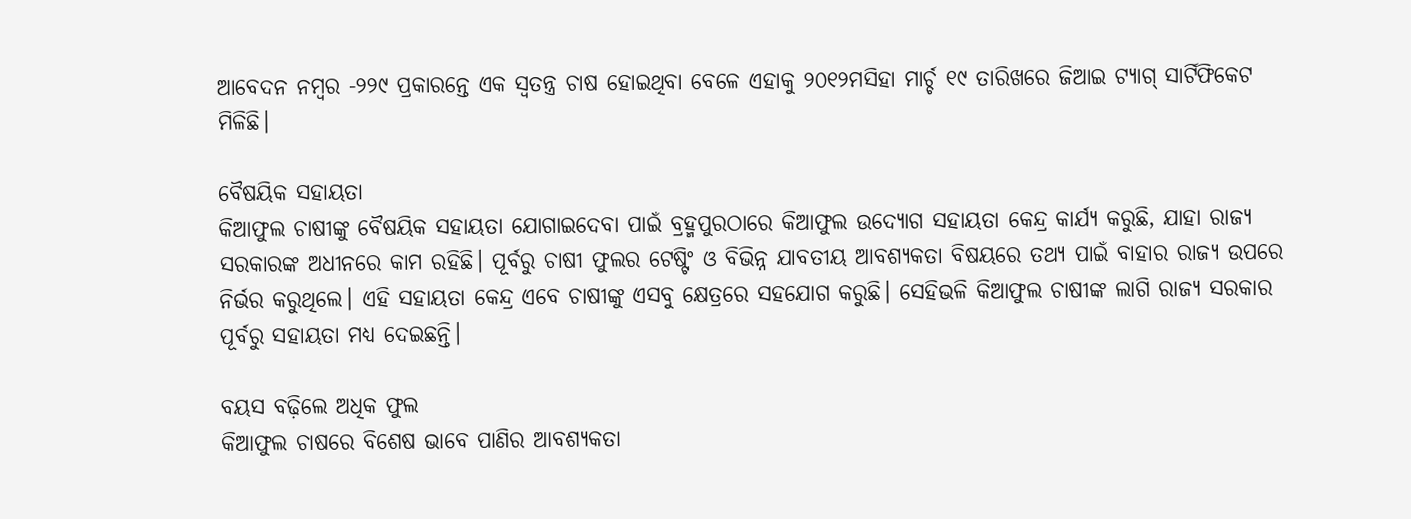ଆବେଦନ ନମ୍ୱର -୨୨୯ ପ୍ରକାରନ୍ତେ ଏକ ସ୍ୱତନ୍ତ୍ର ଚାଷ ହୋଇଥିବା ବେଳେ ଏହାକୁ ୨୦୧୨ମସିହା ମାର୍ଚ୍ଚ ୧୯ ତାରିଖରେ ଜିଆଇ ଟ୍ୟାଗ୍‌‌ ସାର୍ଟିଫିକେଟ ମିଳିଛି।

ବୈଷୟିକ ସହାୟତା
କିଆଫୁଲ ଚାଷୀଙ୍କୁ ବୈଷୟିକ ସହାୟତା ଯୋଗାଇଦେବା ପାଇଁ ବ୍ରହ୍ମପୁରଠାରେ କିଆଫୁଲ ଉଦ୍ୟୋଗ ସହାୟତା କେନ୍ଦ୍ର କାର୍ଯ୍ୟ କରୁଛି, ଯାହା ରାଜ୍ୟ ସରକାରଙ୍କ ଅଧୀନରେ କାମ ରହିଛି। ପୂର୍ବରୁ ଚାଷୀ ଫୁଲର ଟେଷ୍ଟିଂ ଓ ବିଭିନ୍ନ ଯାବତୀୟ ଆବଶ୍ୟକତା ବିଷୟରେ ତଥ୍ୟ ପାଇଁ ବାହାର ରାଜ୍ୟ ଉପରେ ନିର୍ଭର କରୁଥିଲେ। ଏହି ସହାୟତା କେନ୍ଦ୍ର ଏବେ ଚାଷୀଙ୍କୁ ଏସବୁ କ୍ଷେତ୍ରରେ ସହଯୋଗ କରୁଛି। ସେହିଭଳି କିଆଫୁଲ ଚାଷୀଙ୍କ ଲାଗି ରାଜ୍ୟ ସରକାର ପୂର୍ବରୁ ସହାୟତା ମଧ୍ୟ ଦେଇଛନ୍ତି।

ବୟସ ବଢ଼ିଲେ ଅଧିକ ଫୁଲ
କିଆଫୁଲ ଚାଷରେ ବିଶେଷ ଭାବେ ପାଣିର ଆବଶ୍ୟକତା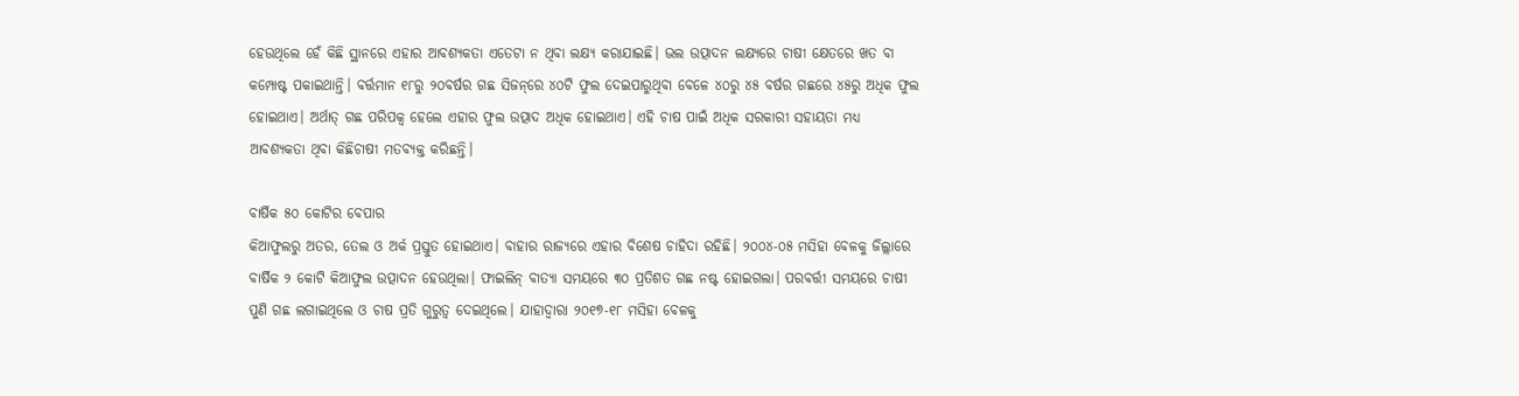ହେଉଥିଲେ ହେଁ କିଛି ସ୍ଥାନରେ ଏହାର ଆବଶ୍ୟକତା ଏତେଟା ନ ଥିବା ଲକ୍ଷ୍ୟ କରାଯାଇଛି। ଭଲ ଉତ୍ପାଦନ ଲକ୍ଷ୍ୟରେ ଚାଷୀ କ୍ଷେତରେ ଖତ ବା କମ୍ପୋଷ୍ଟ ପକାଇଥାନ୍ତି। ବର୍ତ୍ତମାନ ୧୮ରୁ ୨୦ବର୍ଷର ଗଛ ସିଜନ୍‌‌ରେ ୪୦ଟି ଫୁଲ ଦେଇପାରୁଥିବା ବେଳେ ୪୦ରୁ ୪୫ ବର୍ଷର ଗଛରେ ୪୫ରୁ ଅଧିକ ଫୁଲ ହୋଇଥାଏ। ଅର୍ଥାତ୍‌‌ ଗଛ ପରିପକ୍ୱ ହେଲେ ଏହାର ଫୁଲ ଉତ୍ପାଦ ଅଧିକ ହୋଇଥାଏ। ଏହି ଚାଷ ପାଇଁ ଅଧିକ ସରକାରୀ ସହାୟତା ମଧ୍ୟ ଆବଶ୍ୟକତା ଥିବା କିଛିଚାଷୀ ମତବ୍ୟକ୍ତ କରିଛନ୍ତି।

ବାର୍ଷିକ ୫୦ କୋଟିର ବେପାର
କିଆଫୁଲରୁ ଅତର, ତେଲ ଓ ଅର୍କ ପ୍ରସ୍ତୁତ ହୋଇଥାଏ। ବାହାର ରାଜ୍ୟରେ ଏହାର ବିଶେଷ ଚାହିଦା ରହିଛି। ୨୦୦୪-୦୫ ମସିହା ବେଳକୁ ଜିଲ୍ଲାରେ ବାର୍ଷିକ ୨ କୋଟି କିଆଫୁଲ ଉତ୍ପାଦନ ହେଉଥିଲା। ଫାଇଲିନ୍‌‌ ବାତ୍ୟା ସମୟରେ ୩୦ ପ୍ରତିଶତ ଗଛ ନଷ୍ଟ ହୋଇଗଲା। ପରବର୍ତ୍ତୀ ସମୟରେ ଚାଷୀ ପୁଣି ଗଛ ଲଗାଇଥିଲେ ଓ ଚାଷ ପ୍ରତି ଗୁରୁତ୍ୱ ଦେଇଥିଲେ। ଯାହାଦ୍ୱାରା ୨୦୧୭-୧୮ ମସିହା ବେଳକୁ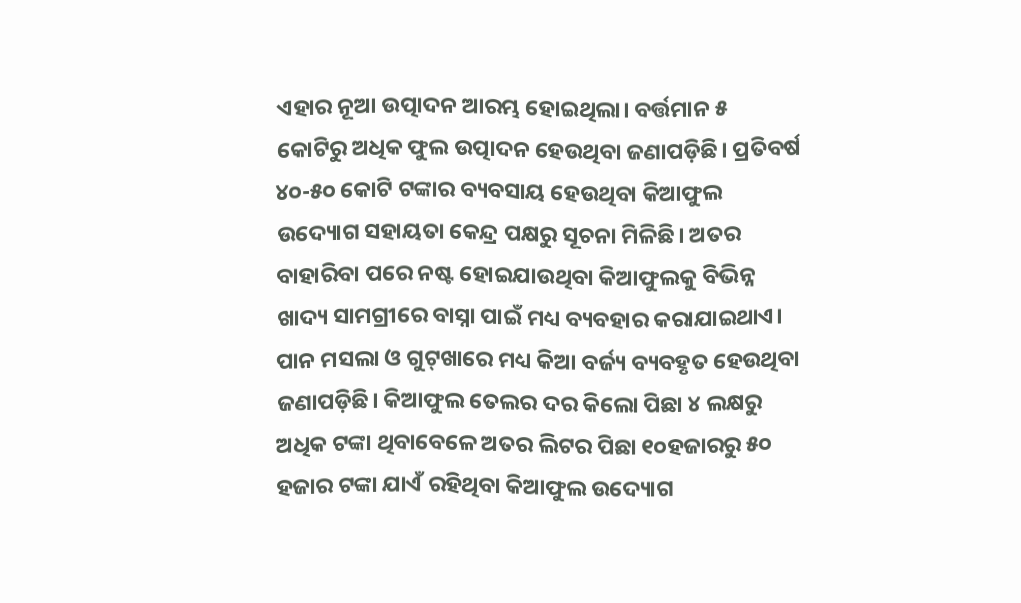ଏହାର ନୂଆ ଉତ୍ପାଦନ ଆରମ୍ଭ ହୋଇଥିଲା। ବର୍ତ୍ତମାନ ୫ କୋଟିରୁ ଅଧିକ ଫୁଲ ଉତ୍ପାଦନ ହେଉଥିବା ଜଣାପଡ଼ିଛି। ପ୍ରତିବର୍ଷ ୪୦-୫୦ କୋଟି ଟଙ୍କାର ବ୍ୟବସାୟ ହେଉଥିବା କିଆଫୁଲ ଉଦ୍ୟୋଗ ସହାୟତା କେନ୍ଦ୍ର ପକ୍ଷରୁ ସୂଚନା ମିଳିଛି। ଅତର ବାହାରିବା ପରେ ନଷ୍ଟ ହୋଇଯାଉଥିବା କିଆଫୁଲକୁ ବିଭିନ୍ନ ଖାଦ୍ୟ ସାମଗ୍ରୀରେ ବାସ୍ନା ପାଇଁ ମଧ୍ୟ ବ୍ୟବହାର କରାଯାଇଥାଏ। ପାନ ମସଲା ଓ ଗୁଟ୍‌‌ଖାରେ ମଧ୍ୟ କିଆ ବର୍ଜ୍ୟ ବ୍ୟବହୃତ ହେଉଥିବା ଜଣାପଡ଼ିଛି। କିଆଫୁଲ ତେଲର ଦର କିଲୋ ପିଛା ୪ ଲକ୍ଷରୁ ଅଧିକ ଟଙ୍କା ଥିବାବେଳେ ଅତର ଲିଟର ପିଛା ୧୦ହଜାରରୁ ୫୦ ହଜାର ଟଙ୍କା ଯାଏଁ ରହିଥିବା କିଆଫୁଲ ଉଦ୍ୟୋଗ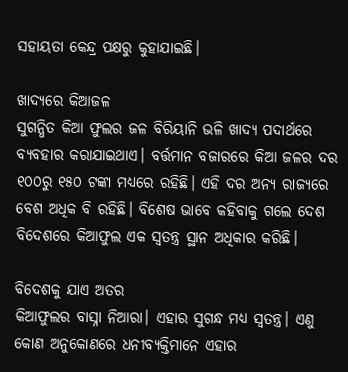ସହାୟତା କେନ୍ଦ୍ର ପକ୍ଷରୁ କୁହାଯାଇଛି।

ଖାଦ୍ୟରେ କିଆଜଳ
ସୁଗନ୍ଧିତ କିଆ ଫୁଲର ଜଳ ବିରିୟାନି ଭଳି ଖାଦ୍ୟ ପଦାର୍ଥରେ ବ୍ୟବହାର କରାଯାଇଥାଏ। ବର୍ତ୍ତମାନ ବଜାରରେ କିଆ ଜଳର ଦର ୧୦୦ରୁ ୧୫୦ ଟଙ୍କା ମଧ୍ୟରେ ରହିଛି। ଏହି ଦର ଅନ୍ୟ ରାଜ୍ୟରେ ବେଶ ଅଧିକ ବି ରହିଛି। ବିଶେଷ ଭାବେ କହିବାକୁ ଗଲେ ଦେଶ ବିଦେଶରେ କିଆଫୁଲ ଏକ ସ୍ୱତନ୍ତ୍ର ସ୍ଥାନ ଅଧିକାର କରିଛି।

ବିଦେଶକୁ ଯାଏ ଅତର
କିଆଫୁଲର ବାସ୍ନା ନିଆରା। ଏହାର ସୁଗନ୍ଧ ମଧ୍ୟ ସ୍ୱତନ୍ତ୍ର। ଏଣୁ କୋଣ ଅନୁକୋଣରେ ଧନୀବ୍ୟକ୍ତିମାନେ ଏହାର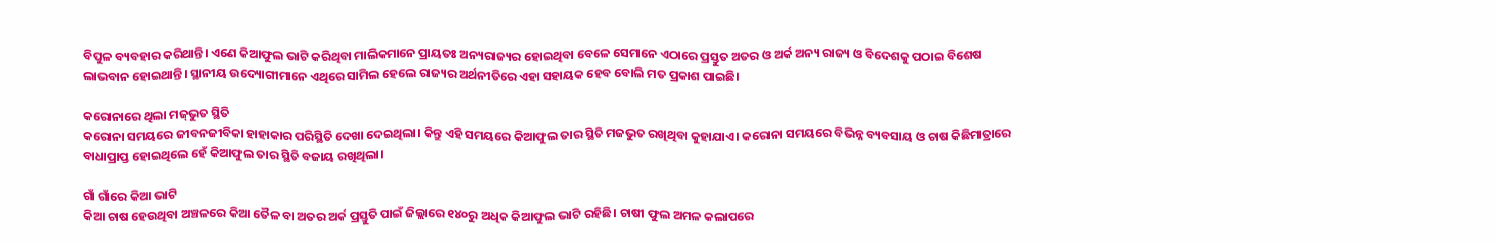ବିପୁଳ ବ୍ୟବହାର କରିଥାନ୍ତି। ଏଣେ କିଆଫୁଲ ଭାଟି କରିଥିବା ମାଲିକମାନେ ପ୍ରାୟତଃ ଅନ୍ୟରାଜ୍ୟର ହୋଇଥିବା ବେଳେ ସେମାନେ ଏଠାରେ ପ୍ରସ୍ତୁତ ଅତର ଓ ଅର୍କ ଅନ୍ୟ ରାଜ୍ୟ ଓ ବିଦେଶକୁ ପଠାଇ ବିଶେଷ ଲାଭବାନ ହୋଇଥାନ୍ତି। ସ୍ଥାନୀୟ ଉଦ୍ୟୋଗୀମାନେ ଏଥିରେ ସାମିଲ ହେଲେ ରାଜ୍ୟର ଅର୍ଥନୀତିରେ ଏହା ସହାୟକ ହେବ ବୋଲି ମତ ପ୍ରକାଶ ପାଇଛି।

କରୋନାରେ ଥିଲା ମଜ୍‌‌ଭୁତ ସ୍ଥିତି
କରୋନା ସମୟରେ ଜୀବନଜୀବିକା ହାହାକାର ପରିସ୍ଥିତି ଦେଖା ଦେଇଥିଲା। କିନ୍ତୁ ଏହି ସମୟରେ କିଆଫୁଲ ତାର ସ୍ଥିତି ମଜଭୁତ ରଖିଥିବା କୁହାଯାଏ। କରୋନା ସମୟରେ ବିଭିନ୍ନ ବ୍ୟବସାୟ ଓ ଚାଷ କିଛିମାତ୍ରାରେ ବାଧାପ୍ରାପ୍ତ ହୋଇଥିଲେ ହେଁ କିଆଫୁଲ ତାର ସ୍ଥିତି ବଜାୟ ରଖିଥିଲା।

ଗାଁ ଗାଁରେ କିଆ ଭାଟି
କିଆ ଚାଷ ହେଉଥିବା ଅଞ୍ଚଳରେ କିଆ ତୈଳ ବା ଅତର ଅର୍କ ପ୍ରସ୍ତୁତି ପାଇଁ ଜିଲ୍ଲାରେ ୧୪୦ରୁ ଅଧିକ କିଆଫୁଲ ଭାଟି ରହିଛି। ଚାଷୀ ଫୁଲ ଅମଳ କଲାପରେ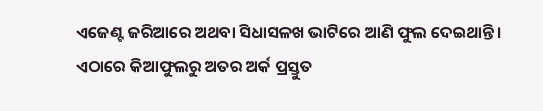ଏଜେଣ୍ଟ ଜରିଆରେ ଅଥବା ସିଧାସଳଖ ଭାଟିରେ ଆଣି ଫୁଲ ଦେଇଥାନ୍ତି। ଏଠାରେ କିଆଫୁଲରୁ ଅତର ଅର୍କ ପ୍ରସ୍ତୁତ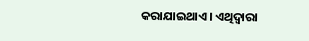କରାଯାଇଥାଏ। ଏଥିଦ୍ୱାରା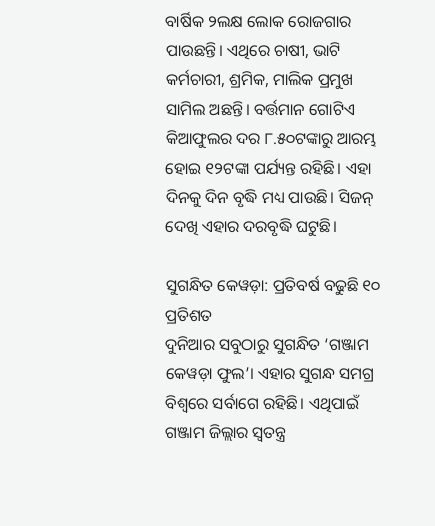ବାର୍ଷିକ ୨ଲକ୍ଷ ଲୋକ ରୋଜଗାର ପାଉଛନ୍ତି। ଏଥିରେ ଚାଷୀ, ଭାଟି କର୍ମଚାରୀ, ଶ୍ରମିକ, ମାଲିକ ପ୍ରମୁଖ ସାମିଲ ଅଛନ୍ତି। ବର୍ତ୍ତମାନ ଗୋଟିଏ କିଆଫୁଲର ଦର ୮.୫୦ଟଙ୍କାରୁ ଆରମ୍ଭ ହୋଇ ୧୨ଟଙ୍କା ପର୍ଯ୍ୟନ୍ତ ରହିଛି। ଏହା ଦିନକୁ ଦିନ ବୃଦ୍ଧି ମଧ୍ୟ ପାଉଛି। ସିଜନ୍‌‌ ଦେଖି ଏହାର ଦରବୃଦ୍ଧି ଘଟୁଛି।

ସୁଗନ୍ଧିତ କେୱଡ଼ା: ପ୍ରତିବର୍ଷ ବଢୁଛି ୧୦ ପ୍ରତିଶତ
ଦୁନିଆର ସବୁଠାରୁ ସୁଗନ୍ଧିତ ‘ଗଞ୍ଜାମ କେୱଡ଼ା ଫୁଲ’। ଏହାର ସୁଗନ୍ଧ ସମଗ୍ର ବିଶ୍ୱରେ ସର୍ବାଗେ ରହିଛି। ଏଥିପାଇଁ ଗଞ୍ଜାମ ଜିଲ୍ଲାର ସ୍ୱତନ୍ତ୍ର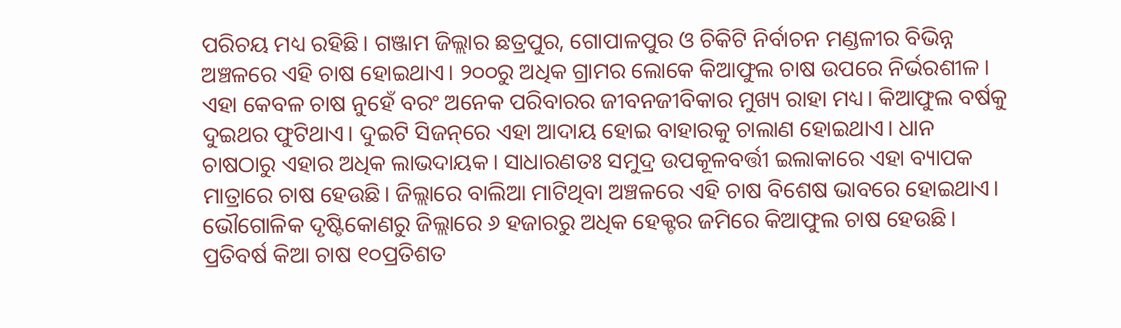ପରିଚୟ ମଧ୍ୟ ରହିଛି। ଗଞ୍ଜାମ ଜିଲ୍ଲାର ଛତ୍ରପୁର, ଗୋପାଳପୁର ଓ ଚିକିଟି ନିର୍ବାଚନ ମଣ୍ଡଳୀର ବିଭିନ୍ନ ଅଞ୍ଚଳରେ ଏହି ଚାଷ ହୋଇଥାଏ। ୨୦୦ରୁ ଅଧିକ ଗ୍ରାମର ଲୋକେ କିଆଫୁଲ ଚାଷ ଉପରେ ନିର୍ଭରଶୀଳ। ଏହା କେବଳ ଚାଷ ନୁହେଁ ବରଂ ଅନେକ ପରିବାରର ଜୀବନଜୀବିକାର ମୁଖ୍ୟ ରାହା ମଧ୍ୟ। କିଆଫୁଲ ବର୍ଷକୁ ଦୁଇଥର ଫୁଟିଥାଏ। ଦୁଇଟି ସିଜନ୍‌‌ରେ ଏହା ଆଦାୟ ହୋଇ ବାହାରକୁ ଚାଲାଣ ହୋଇଥାଏ। ଧାନ ଚାଷଠାରୁ ଏହାର ଅଧିକ ଲାଭଦାୟକ। ସାଧାରଣତଃ ସମୁଦ୍ର ଉପକୂଳବର୍ତ୍ତୀ ଇଲାକାରେ ଏହା ବ୍ୟାପକ ମାତ୍ରାରେ ଚାଷ ହେଉଛି। ଜିଲ୍ଲାରେ ବାଲିଆ ମାଟିଥିବା ଅଞ୍ଚଳରେ ଏହି ଚାଷ ବିଶେଷ ଭାବରେ ହୋଇଥାଏ। ଭୌଗୋଳିକ ଦୃଷ୍ଟିକୋଣରୁ ଜିଲ୍ଲାରେ ୬ ହଜାରରୁ ଅଧିକ ହେକ୍ଟର ଜମିରେ କିଆଫୁଲ ଚାଷ ହେଉଛି। ପ୍ରତିବର୍ଷ କିଆ ଚାଷ ୧୦ପ୍ରତିଶତ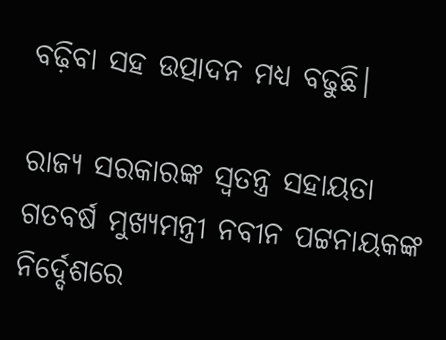ବଢ଼ିବା ସହ ଉତ୍ପାଦନ ମଧ୍ୟ ବଢୁଛି।

ରାଜ୍ୟ ସରକାରଙ୍କ ସ୍ୱତନ୍ତ୍ର ସହାୟତା
ଗତବର୍ଷ ମୁଖ୍ୟମନ୍ତ୍ରୀ ନବୀନ ପଟ୍ଟନାୟକଙ୍କ ନିର୍ଦ୍ଦେଶରେ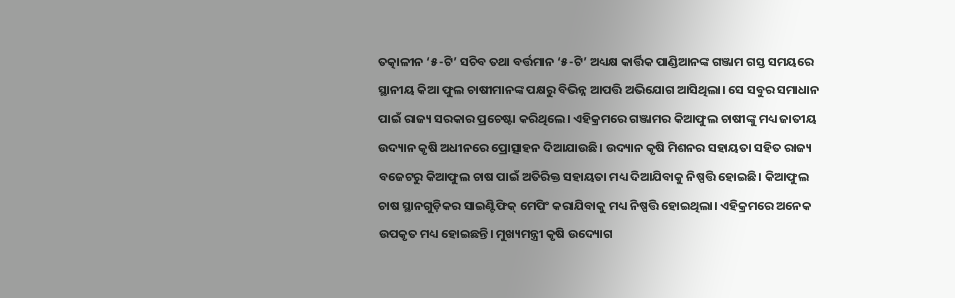ତତ୍କାଳୀନ ‘୫-ଟି’ ସଚିବ ତଥା ବର୍ତ୍ତମାନ ‘୫-ଟି’ ଅଧ୍ୟକ୍ଷ କାର୍ତ୍ତିକ ପାଣ୍ଡିଆନଙ୍କ ଗଞ୍ଜାମ ଗସ୍ତ ସମୟରେ ସ୍ଥାନୀୟ କିଆ ଫୁଲ ଚାଷୀମାନଙ୍କ ପକ୍ଷରୁ ବିଭିନ୍ନ ଆପତ୍ତି ଅଭିଯୋଗ ଆସିଥିଲା। ସେ ସବୁର ସମାଧାନ ପାଇଁ ରାଜ୍ୟ ସରକାର ପ୍ରଚେଷ୍ଟା କରିଥିଲେ। ଏହିକ୍ରମରେ ଗଞ୍ଜାମର କିଆଫୁଲ ଚାଷୀଙ୍କୁ ମଧ୍ୟ ଜାତୀୟ ଉଦ୍ୟାନ କୃଷି ଅଧୀନରେ ପ୍ରୋତ୍ସାହନ ଦିଆଯାଉଛି। ଉଦ୍ୟାନ କୃଷି ମିଶନର ସହାୟତା ସହିତ ରାଜ୍ୟ ବଜେଟରୁ କିଆଫୁଲ ଚାଷ ପାଇଁ ଅତିରିକ୍ତ ସହାୟତା ମଧ୍ୟ ଦିଆଯିବାକୁ ନିଷ୍ପତ୍ତି ହୋଇଛି। କିଆଫୁଲ ଚାଷ ସ୍ଥାନଗୁଡ଼ିକର ସାଇଣ୍ଟିଫିକ୍‌‌ ମେପିଂ କରାଯିବାକୁ ମଧ୍ୟ ନିଷ୍ପତ୍ତି ହୋଇଥିଲା। ଏହିକ୍ରମରେ ଅନେକ ଉପକୃତ ମଧ୍ୟ ହୋଇଛନ୍ତି। ମୁଖ୍ୟମନ୍ତ୍ରୀ କୃଷି ଉଦ୍ୟୋଗ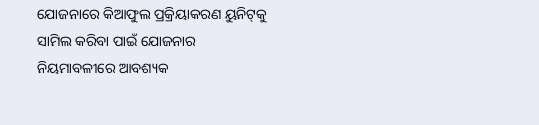ଯୋଜନାରେ କିଆଫୁଲ ପ୍ରକ୍ରିୟାକରଣ ୟୁନିଟ୍‌‌କୁ ସାମିଲ କରିବା ପାଇଁ ଯୋଜନାର ନିୟମାବଳୀରେ ଆବଶ୍ୟକ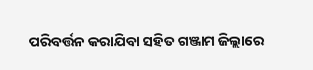ପରିବର୍ତ୍ତନ କରାଯିବା ସହିତ ଗଞ୍ଜାମ ଜିଲ୍ଲାରେ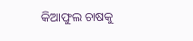କିଆଫୁଲ ଚାଷକୁ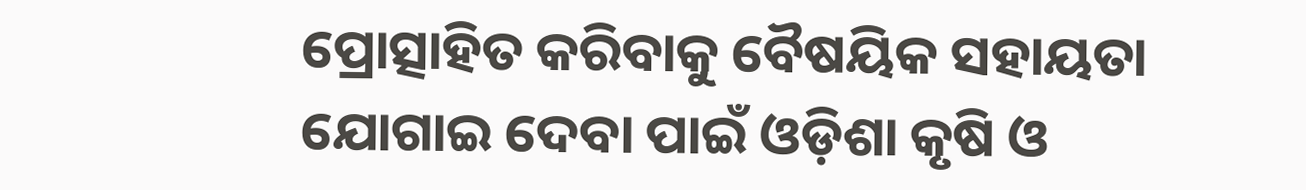ପ୍ରୋତ୍ସାହିତ କରିବାକୁ ବୈଷୟିକ ସହାୟତା ଯୋଗାଇ ଦେବା ପାଇଁ ଓଡ଼ିଶା କୃଷି ଓ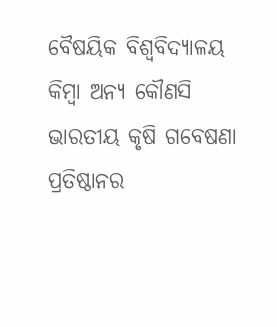ବୈଷୟିକ ବିଶ୍ୱବିଦ୍ୟାଳୟ କିମ୍ୱା ଅନ୍ୟ କୌଣସି ଭାରତୀୟ କୃଷି ଗବେଷଣା ପ୍ରତିଷ୍ଠାନର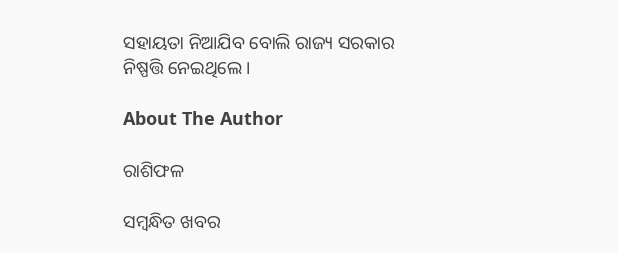ସହାୟତା ନିଆଯିବ ବୋଲି ରାଜ୍ୟ ସରକାର ନିଷ୍ପତ୍ତି ନେଇଥିଲେ।

About The Author

ରାଶିଫଳ

ସମ୍ବନ୍ଧିତ ଖବର